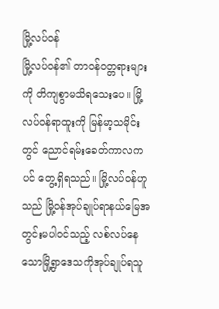မြို့လပ်ဝန်
မြို့လပ်ဝန်၏ တာဝန်ဝတ္တရားများကို တိကျစွာမသိရသေးပေ။ မြို့လပ်ဝန်ရာထူးကို မြန်မာ့သမိုင်းတွင် ညောင်ရမ်းခေတ်ကာလကပင် တွေ့ရှိရသည်။ မြို့လပ်ဝန်ဟူသည် မြို့ဝန်အုပ်ချုပ်ရာနယ်မြေအတွင်းမပါဝင်သည့် လစ်လပ်နေသောမြို့ရွာဒေသကိုအုပ်ချုပ်ရသူ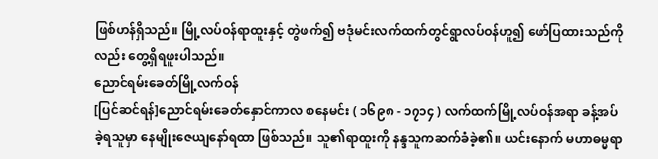ဖြစ်ဟန်ရှိသည်။ မြို့လပ်ဝန်ရာထူးနှင့် တွဲဖက်၍ ဗဒုံမင်းလက်ထက်တွင်ရွာလပ်ဝန်ဟူ၍ ဖော်ပြထားသည်ကိုလည်း တွေ့ရှိရဖူးပါသည်။
ညောင်ရမ်းခေတ်မြို့လက်ဝန်
[ပြင်ဆင်ရန်]ညောင်ရမ်းခေတ်နှောင်ကာလ စနေမင်း ( ၁၆၉၈ - ၁၇၁၄ ) လက်ထက်မြို့လပ်ဝန်အရာ ခန့်အပ်ခဲ့ရသူမှာ နေမျိုးဇေယျနော်ရထာ ဖြစ်သည်။ သူ၏ရာထူးကို နန္ဒသူကဆက်ခံခဲ့၏။ ယင်းနောက် မဟာဓမ္မရာ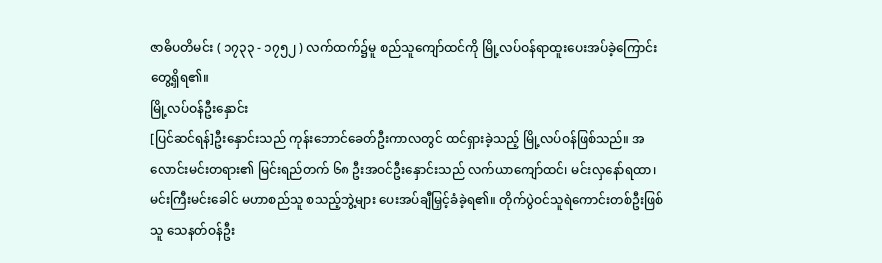ဇာဓိပတိမင်း ( ၁၇၃၃ - ၁၇၅၂ ) လက်ထက်၌မူ စည်သူကျော်ထင်ကို မြို့လပ်ဝန်ရာထူးပေးအပ်ခဲ့ကြောင်း တွေ့ရှိရ၏။
မြို့လပ်ဝန်ဦးနှောင်း
[ပြင်ဆင်ရန်]ဦးနှောင်းသည် ကုန်းဘောင်ခေတ်ဦးကာလတွင် ထင်ရှားခဲ့သည့် မြို့လပ်ဝန်ဖြစ်သည်။ အလောင်းမင်းတရား၏ မြင်းရည်တက် ၆၈ ဦးအဝင်ဦးနှောင်းသည် လက်ယာကျော်ထင်၊ မင်းလှနော်ရထာ၊ မင်းကြီးမင်းခေါင် မဟာစည်သူ စသည့်ဘွဲ့များ ပေးအပ်ချီမြှင့်ခံခဲ့ရ၏။ တိုက်ပွဲဝင်သူရဲကောင်းတစ်ဦးဖြစ်သူ သေနတ်ဝန်ဦး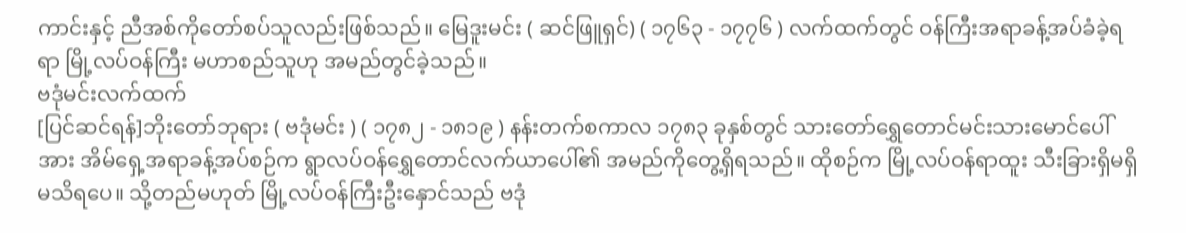ကာင်းနှင့် ညီအစ်ကိုတော်စပ်သူလည်းဖြစ်သည်။ မြေဒူးမင်း ( ဆင်ဖြူရှင်) ( ၁၇၆၃ - ၁၇၇၆ ) လက်ထက်တွင် ဝန်ကြီးအရာခန့်အပ်ခံခဲ့ရရာ မြို့လပ်ဝန်ကြီး မဟာစည်သူဟု အမည်တွင်ခဲ့သည်။
ဗဒုံမင်းလက်ထက်
[ပြင်ဆင်ရန်]ဘိုးတော်ဘုရား ( ဗဒုံမင်း ) ( ၁၇၈၂ - ၁၈၁၉ ) နန်းတက်စကာလ ၁၇၈၃ ခုနှစ်တွင် သားတော်ရွှေတောင်မင်းသားမောင်ပေါ်အား အိမ်ရှေ့အရာခန့်အပ်စဉ်က ရွာလပ်ဝန်ရွှေတောင်လက်ယာပေါ်၏ အမည်ကိုတွေ့ရှိရသည်။ ထိုစဉ်က မြို့လပ်ဝန်ရာထူး သီးခြားရှိမရှိမသိရပေ။ သို့တည်မဟုတ် မြို့လပ်ဝန်ကြီးဦးနှောင်သည် ဗဒုံ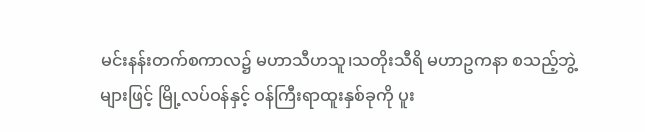မင်းနန်းတက်စကာလ၌ မဟာသီဟသူ၊သတိုးသီရိ မဟာဥကနာ စသည့်ဘွဲ့များဖြင့် မြို့လပ်ဝန်နှင့် ဝန်ကြီးရာထူးနှစ်ခုကို ပူး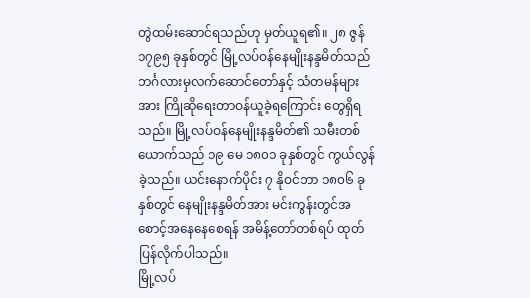တွဲထမ်းဆောင်ရသည်ဟု မှတ်ယူရ၏။ ၂၈ ဇွန် ၁၇၉၅ ခုနှစ်တွင် မြို့လပ်ဝန်နေမျိုးနန္ဒမိတ်သည် ဘင်္ဂလားမှလက်ဆောင်တော်နှင့် သံတမန်များအား ကြိုဆိုရေးတာဝန်ယူခဲ့ရကြောင်း တွေရှိရသည်။ မြို့လပ်ဝန်နေမျိုးနန္ဒမိတ်၏ သမီးတစ်ယောက်သည် ၁၉ မေ ၁၈၀၁ ခုနှစ်တွင် ကွယ်လွန်ခဲ့သည်။ ယင်းနောက်ပိုင်း ၇ နိုဝင်ဘာ ၁၈၀၆ ခုနှစ်တွင် နေမျိုးနန္ဒမိတ်အား မင်းကွန်းတွင်အစောင့်အနေနေစေရန် အမိန့်တော်တစ်ရပ် ထုတ်ပြန်လိုက်ပါသည်။
မြို့လပ်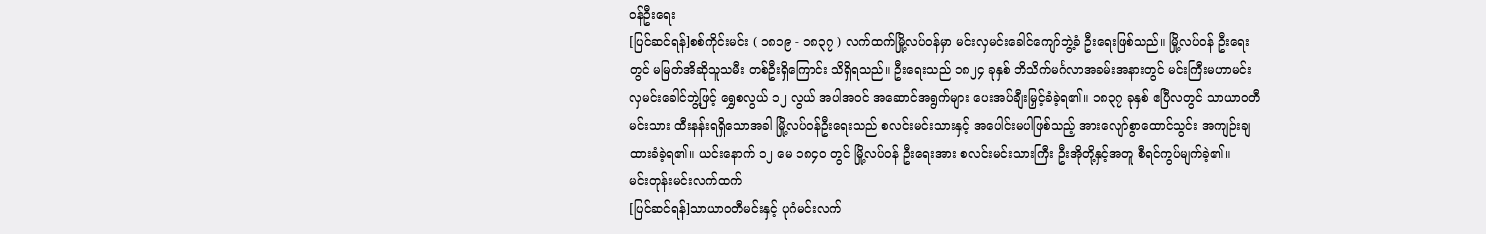ဝန်ဦးရေး
[ပြင်ဆင်ရန်]စစ်ကိုင်းမင်း ( ၁၈၁၉ - ၁၈၃၇ ) လက်ထက်မြို့လပ်ဝန်မှာ မင်းလှမင်းခေါင်ကျော်ဘွဲ့ခံ ဦးရေးဖြစ်သည်။ မြို့လပ်ဝန် ဦးရေးတွင် မမြတ်အိဆိုသူသမီး တစ်ဦးရှိကြောင်း သိရှိရသည်။ ဦးရေးသည် ၁၈၂၄ ခုနှစ် ဘိသိက်မင်္ဂလာအခမ်းအနားတွင် မင်းကြီးမဟာမင်းလှမင်းခေါင်ဘွဲ့ဖြင့် ရွှေစလွယ် ၁၂ လွယ် အပါအဝင် အဆောင်အရွက်များ ပေးအပ်ချီးမြှင့်ခံခဲ့ရ၏။ ၁၈၃၇ ခုနှစ် ဧပြီလတွင် သာယာဝတီမင်းသား ထီးနန်းရရှိသောအခါ မြို့လပ်ဝန်ဦးရေးသည် စလင်းမင်းသားနှင့် အပေါင်းမပါဖြစ်သည့် အားလျော်စွာထောင်သွင်း အကျဉ်းချထားခံခဲ့ရ၏။ ယင်းနောက် ၁၂ မေ ၁၈၄၀ တွင် မြို့လပ်ဝန် ဦးရေးအား စလင်းမင်းသားကြီး ဦးအိုတို့နှင့်အတူ စီရင်ကွပ်မျက်ခဲ့၏။
မင်းတုန်းမင်းလက်ထက်
[ပြင်ဆင်ရန်]သာယာဝတီမင်းနှင့် ပုဂံမင်းလက်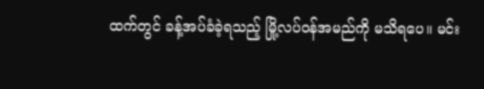ထက်တွင် ခန့်အပ်ခံခဲ့ရသည့် မြို့လပ်ဝန်အမည်ကို မသိရပေ။ မင်း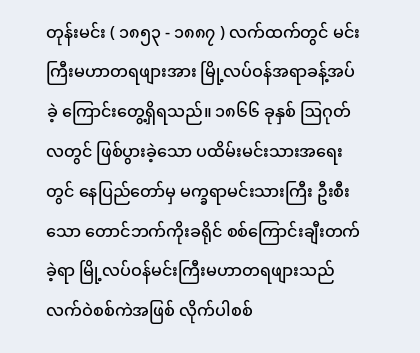တုန်းမင်း ( ၁၈၅၃ - ၁၈၈၇ ) လက်ထက်တွင် မင်းကြီးမဟာတရဖျားအား မြို့လပ်ဝန်အရာခန့်အပ်ခဲ့ ကြောင်းတွေ့ရှိရသည်။ ၁၈၆၆ ခုနှစ် ဩဂုတ်လတွင် ဖြစ်ပွားခဲ့သော ပထိမ်းမင်းသားအရေးတွင် နေပြည်တော်မှ မက္ခရာမင်းသားကြီး ဦးစီးသော တောင်ဘက်ကိုးခရိုင် စစ်ကြောင်းချီးတက်ခဲ့ရာ မြို့လပ်ဝန်မင်းကြီးမဟာတရဖျားသည် လက်ဝဲစစ်ကဲအဖြစ် လိုက်ပါစစ်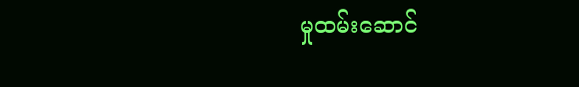မှုထမ်းဆောင်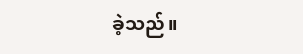ခဲ့သည်။